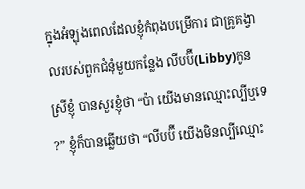ក្នុងអំឡុងពេលដែលខ្ញុំកំពុងបម្រើការ ជាគ្រូគង្វាលរបស់ពួកជំនុំមួយកន្លែង លីបប៊ី(Libby)កូនស្រីខ្ញុំ បានសួរខ្ញុំថា “ប៉ា យើងមានឈ្មោះល្បីឬទេ?” ខ្ញុំក៏បានឆ្លើយថា “លីបប៊ី យើងមិនល្បីឈ្មោះ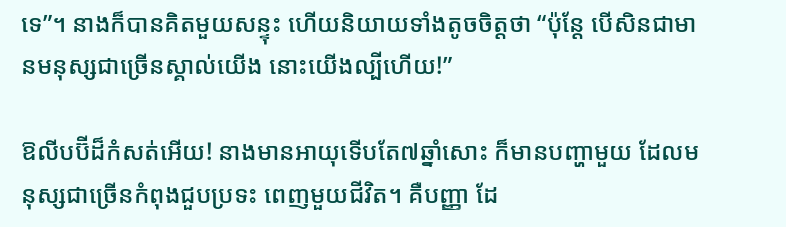ទេ”។ នាងក៏បានគិតមួយសន្ទុះ ហើយនិយាយទាំងតូចចិត្តថា “ប៉ុន្តែ បើសិនជាមានមនុស្សជាច្រើនស្គាល់យើង នោះយើងល្បីហើយ!”

ឱលីបប៊ីដ៏កំសត់អើយ! នាងមានអាយុទើបតែ៧ឆ្នាំសោះ ក៏មានបញ្ហាមួយ ដែលមនុស្សជាច្រើនកំពុងជួបប្រទះ ពេញមួយជីវិត។ គឺបញ្ញា ដែ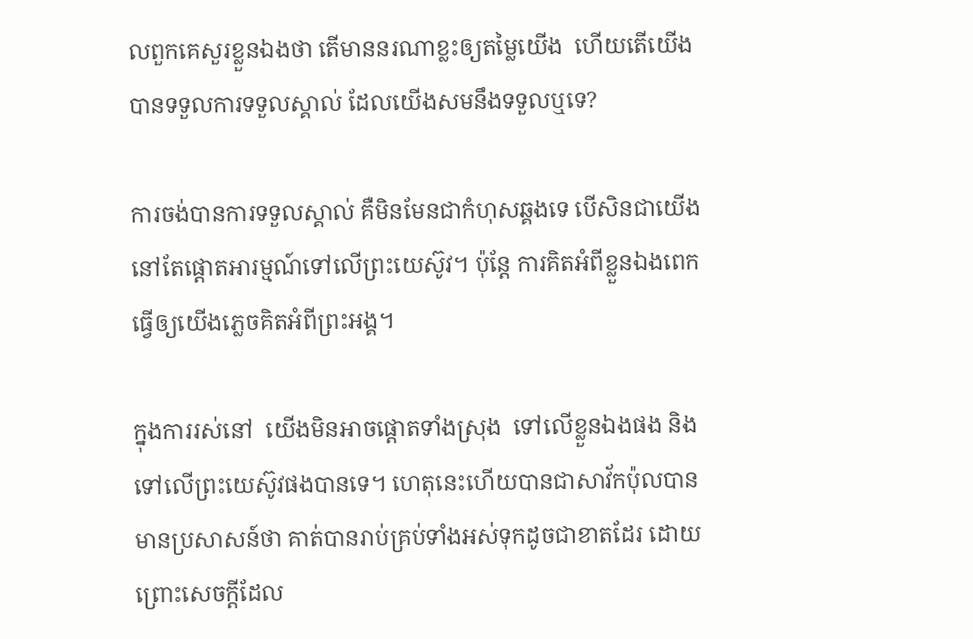លពួកគេសួរខ្លួនឯងថា តើមាននរណាខ្លះឲ្យតម្លៃយើង  ហើយតើយើងបានទទួលការទទួលស្គាល់ ដែលយើងសមនឹងទទួលឬទេ?

ការចង់បានការទទួលស្គាល់ គឺមិនមែនជាកំហុសឆ្គងទេ បើសិនជាយើងនៅតែផ្តោតអារម្មណ៍ទៅលើព្រះយេស៊ូវ។ ប៉ុន្តែ ការគិតអំពីខ្លួនឯងពេក ធ្វើឲ្យយើងភ្លេចគិតអំពីព្រះអង្គ។

ក្នុងការរស់នៅ  យើងមិនអាចផ្តោតទាំងស្រុង  ទៅលើខ្លួនឯងផង និងទៅលើព្រះយេស៊ូវផងបានទេ។ ហេតុនេះហើយបានជាសាវ័កប៉ុលបានមានប្រសាសន៍ថា គាត់បានរាប់គ្រប់ទាំងអស់ទុកដូចជាខាតដែរ ដោយព្រោះសេចក្តីដែល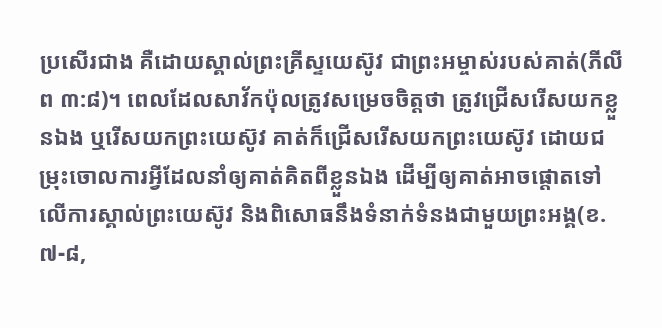ប្រសើរជាង គឺដោយស្គាល់ព្រះគ្រីស្ទយេស៊ូវ ជាព្រះអម្ចាស់របស់គាត់(ភីលីព ៣:៨)។ ពេលដែលសាវ័កប៉ុលត្រូវសម្រេចចិត្តថា ត្រូវជ្រើសរើសយកខ្លួនឯង ឬរើសយកព្រះយេស៊ូវ គាត់ក៏ជ្រើសរើសយកព្រះយេស៊ូវ ដោយជម្រុះចោលការអ្វីដែលនាំឲ្យគាត់គិតពីខ្លួនឯង ដើម្បីឲ្យគាត់អាចផ្តោតទៅលើការស្គាល់ព្រះយេស៊ូវ និងពិសោធនឹងទំនាក់ទំនងជាមួយព្រះអង្គ(ខ.៧-៨,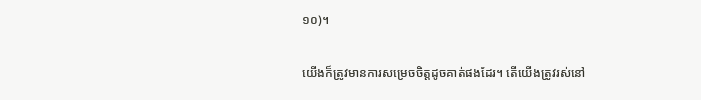១០)។

យើងក៏ត្រូវមានការសម្រេចចិត្តដូចគាត់ផងដែរ។ តើយើងត្រូវរស់នៅ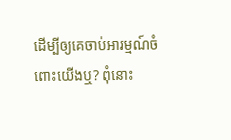ដើម្បីឲ្យគេចាប់អារម្មណ៍ចំពោះយើងឬ? ពុំនោះ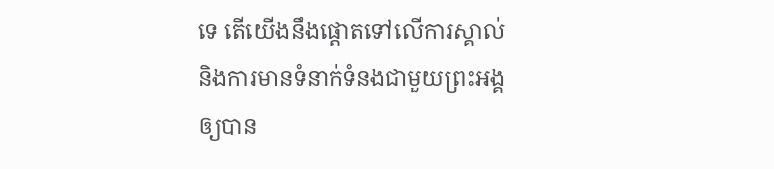ទេ តើយើងនឹងផ្តោតទៅលើការស្គាល់ និងការមានទំនាក់ទំនងជាមួយព្រះអង្គឲ្យបាន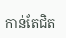កាន់តែជិត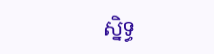ស្និទ្ធ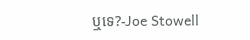ឬទេ?-Joe Stowell